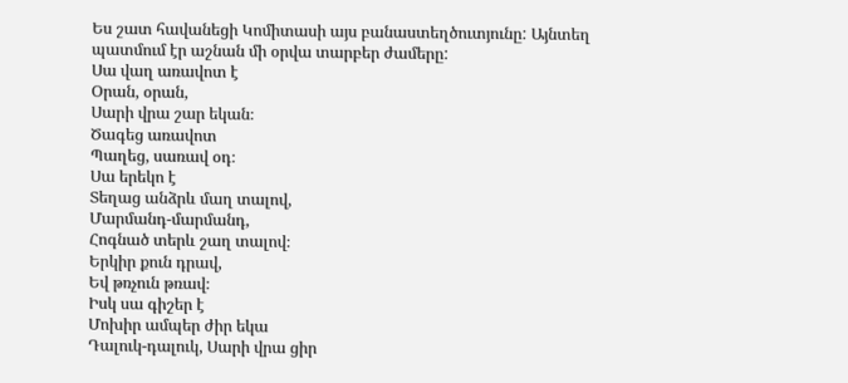Ես շատ հավանեցի Կոմիտասի այս բանաստեղծուտյունը: Այնտեղ պատմում էր աշնան մի օրվա տարբեր ժամերը:
Սա վաղ առավոտ է
Օրան, օրան,
Սարի վրա շար եկան։
Ծագեց առավոտ
Պաղեց, սառավ օդ։
Սա երեկո է
Տեղաց անձրև մաղ տալով,
Մարմանդ-մարմանդ,
Հոգնած տերև շաղ տալով։
Երկիր քուն դրավ,
Եվ թռչուն թռավ։
Իսկ սա գիշեր է
Մոխիր ամպեր ժիր եկա
Դալուկ-դալուկ, Սարի վրա ցիր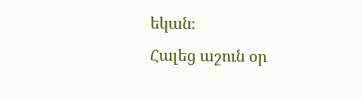եկան։
Հալեց աշուն օր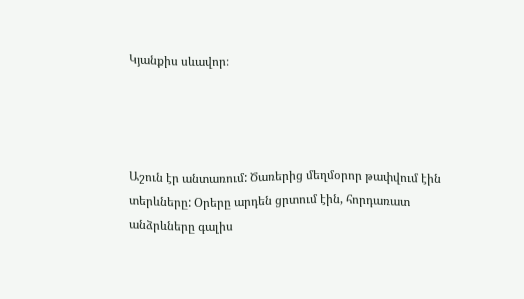Կյանքիս սևավոր։




Աշուն էր անտառում: Ծառերից մեղմօրոր թափվում էին տերևները: Օրերը արդեն ցրտում էին, հորդառատ անձրևները գալիս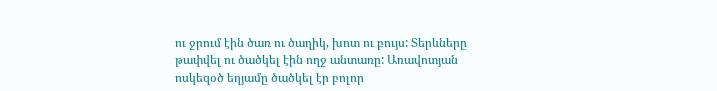ու ջրում էին ծառ ու ծաղիկ, խոտ ու բույս: Տերևները թափվել ու ծածկել էին ողջ անտառը: Առավոտյան ոսկեզօծ եղյամը ծածկել էր բոլոր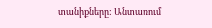տանիքները: Անտառում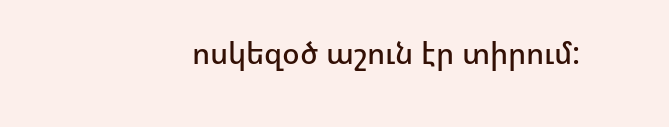ոսկեզօծ աշուն էր տիրում: